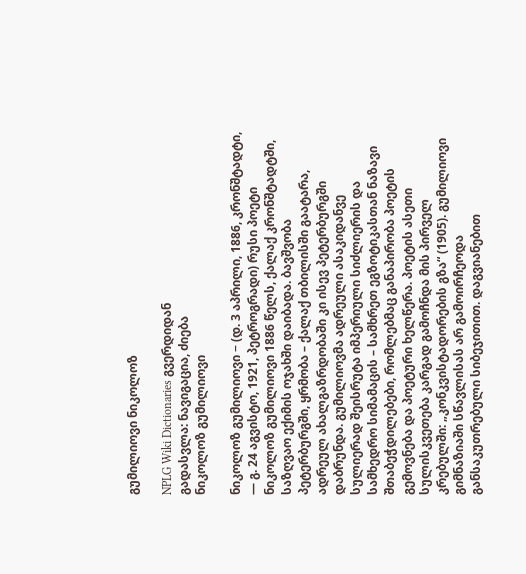გუმილიოვი ნიკოლოზ

NPLG Wiki Dictionaries გვერდიდან
გადასვლა: ნავიგაცია, ძიება
ნიკოლოზ გუმილიოვი

ნიკოლოზ გუმილიოვი − (დ. 3 აპრილი, 1886, კრონშტადტი, — გ. 24 აგვისტო, 1921, პეტროგრადი) რუსი პოეტი ნიკოლოზ გუმილიოვი 1886 წელს, ქალაქ კრონშტადტში, საზღვაო ექიმის ოჯახში დაიბადა. ბავშვობა პეტერბურგში, ყრმობა – ქალაქ თბილისში გაატარა, ადრეულ ახალგაზრდობაში კი ისევ პეტერბურგში დაბრუნდა. გუმილიოვმა ადრეული ასაკიდანვე სულიერად შეისრუტა იმპერიული სიძლიერის და სამხედრო სიმამაცის – სამხრეთ ეგზოტიკასთან ნაზავი შთაბეჭდილებები, რომლებმაც განაპირობა პოეტის გემოვნება და პოეტური ხელწერა. პოეტის ასეთი სულისკვეთება კარგად გამოჩნდა მის პირველ კრებულში: „კონკვისტადორების გზა“ (1905). გუმილიოვი გიმნაზიაში სწავლისას არ გამოირჩეოდა განსაკუთრებული სიბეჯითით. დაგვიანებით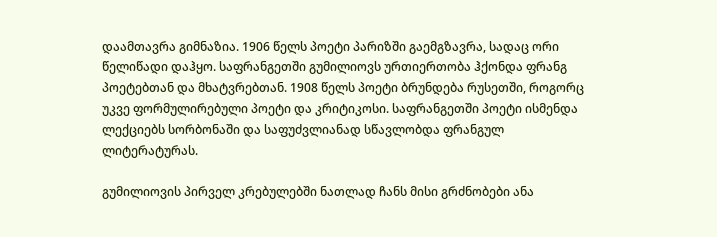დაამთავრა გიმნაზია. 1906 წელს პოეტი პარიზში გაემგზავრა, სადაც ორი წელიწადი დაჰყო. საფრანგეთში გუმილიოვს ურთიერთობა ჰქონდა ფრანგ პოეტებთან და მხატვრებთან. 1908 წელს პოეტი ბრუნდება რუსეთში, როგორც უკვე ფორმულირებული პოეტი და კრიტიკოსი. საფრანგეთში პოეტი ისმენდა ლექციებს სორბონაში და საფუძვლიანად სწავლობდა ფრანგულ ლიტერატურას.

გუმილიოვის პირველ კრებულებში ნათლად ჩანს მისი გრძნობები ანა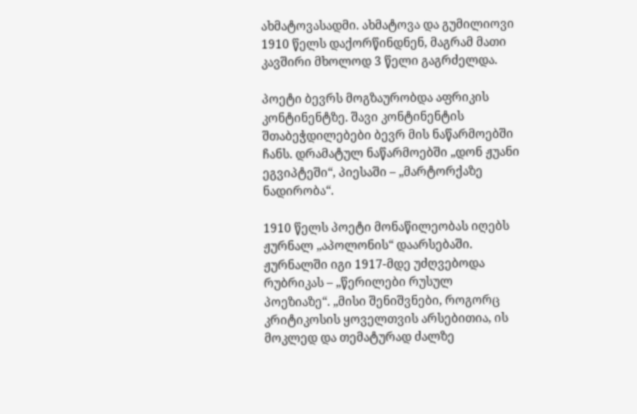ახმატოვასადმი. ახმატოვა და გუმილიოვი 1910 წელს დაქორწინდნენ, მაგრამ მათი კავშირი მხოლოდ 3 წელი გაგრძელდა.

პოეტი ბევრს მოგზაურობდა აფრიკის კონტინენტზე. შავი კონტინენტის შთაბეჭდილებები ბევრ მის ნაწარმოებში ჩანს. დრამატულ ნაწარმოებში „დონ ჟუანი ეგვიპტეში“, პიესაში – „მარტორქაზე ნადირობა“.

1910 წელს პოეტი მონაწილეობას იღებს ჟურნალ „აპოლონის“ დაარსებაში. ჟურნალში იგი 1917-მდე უძღვებოდა რუბრიკას – „წერილები რუსულ პოეზიაზე“. „მისი შენიშვნები, როგორც კრიტიკოსის ყოველთვის არსებითია, ის მოკლედ და თემატურად ძალზე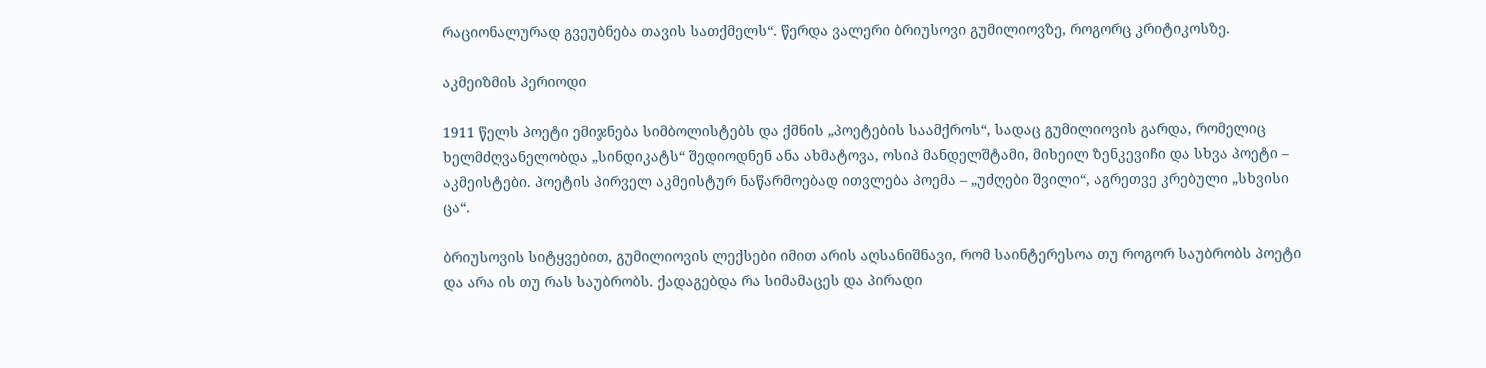რაციონალურად გვეუბნება თავის სათქმელს“. წერდა ვალერი ბრიუსოვი გუმილიოვზე, როგორც კრიტიკოსზე.

აკმეიზმის პერიოდი

1911 წელს პოეტი ემიჯნება სიმბოლისტებს და ქმნის „პოეტების საამქროს“, სადაც გუმილიოვის გარდა, რომელიც ხელმძღვანელობდა „სინდიკატს“ შედიოდნენ ანა ახმატოვა, ოსიპ მანდელშტამი, მიხეილ ზენკევიჩი და სხვა პოეტი – აკმეისტები. პოეტის პირველ აკმეისტურ ნაწარმოებად ითვლება პოემა – „უძღები შვილი“, აგრეთვე კრებული „სხვისი ცა“.

ბრიუსოვის სიტყვებით, გუმილიოვის ლექსები იმით არის აღსანიშნავი, რომ საინტერესოა თუ როგორ საუბრობს პოეტი და არა ის თუ რას საუბრობს. ქადაგებდა რა სიმამაცეს და პირადი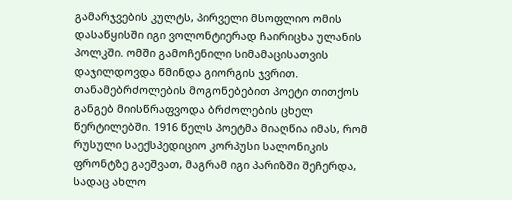გამარჯვების კულტს, პირველი მსოფლიო ომის დასაწყისში იგი ვოლონტიერად ჩაირიცხა ულანის პოლკში. ომში გამოჩენილი სიმამაცისათვის დაჯილდოვდა წმინდა გიორგის ჯვრით. თანამებრძოლების მოგონებებით პოეტი თითქოს განგებ მიისწრაფვოდა ბრძოლების ცხელ წერტილებში. 1916 წელს პოეტმა მიაღწია იმას, რომ რუსული საექსპედიციო კორპუსი სალონიკის ფრონტზე გაეშვათ, მაგრამ იგი პარიზში შეჩერდა, სადაც ახლო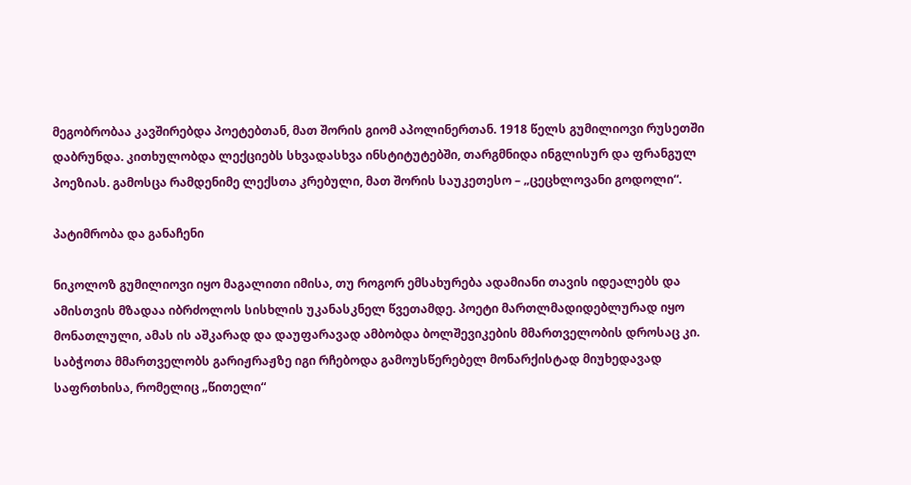მეგობრობაა კავშირებდა პოეტებთან, მათ შორის გიომ აპოლინერთან. 1918 წელს გუმილიოვი რუსეთში დაბრუნდა. კითხულობდა ლექციებს სხვადასხვა ინსტიტუტებში, თარგმნიდა ინგლისურ და ფრანგულ პოეზიას. გამოსცა რამდენიმე ლექსთა კრებული, მათ შორის საუკეთესო – „ცეცხლოვანი გოდოლი“.

პატიმრობა და განაჩენი

ნიკოლოზ გუმილიოვი იყო მაგალითი იმისა, თუ როგორ ემსახურება ადამიანი თავის იდეალებს და ამისთვის მზადაა იბრძოლოს სისხლის უკანასკნელ წვეთამდე. პოეტი მართლმადიდებლურად იყო მონათლული, ამას ის აშკარად და დაუფარავად ამბობდა ბოლშევიკების მმართველობის დროსაც კი. საბჭოთა მმართველობს გარიჟრაჟზე იგი რჩებოდა გამოუსწერებელ მონარქისტად მიუხედავად საფრთხისა, რომელიც „წითელი“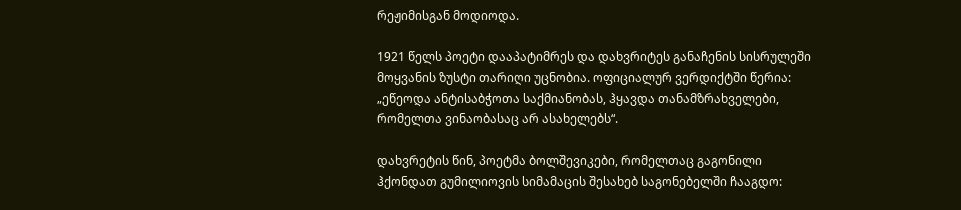რეჟიმისგან მოდიოდა.

1921 წელს პოეტი დააპატიმრეს და დახვრიტეს განაჩენის სისრულეში მოყვანის ზუსტი თარიღი უცნობია. ოფიციალურ ვერდიქტში წერია: „ეწეოდა ანტისაბჭოთა საქმიანობას, ჰყავდა თანამზრახველები, რომელთა ვინაობასაც არ ასახელებს“.

დახვრეტის წინ, პოეტმა ბოლშევიკები, რომელთაც გაგონილი ჰქონდათ გუმილიოვის სიმამაცის შესახებ საგონებელში ჩააგდო: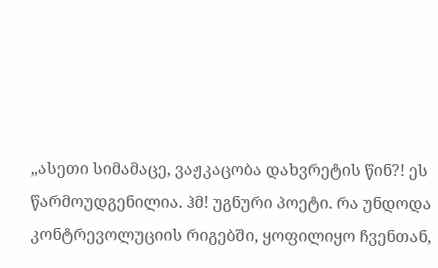„ასეთი სიმამაცე, ვაჟკაცობა დახვრეტის წინ?! ეს წარმოუდგენილია. ჰმ! უგნური პოეტი. რა უნდოდა კონტრევოლუციის რიგებში, ყოფილიყო ჩვენთან,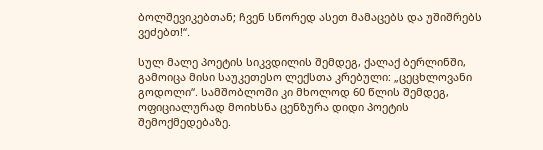ბოლშევიკებთან; ჩვენ სწორედ ასეთ მამაცებს და უშიშრებს ვეძებთ!“.

სულ მალე პოეტის სიკვდილის შემდეგ, ქალაქ ბერლინში, გამოიცა მისი საუკეთესო ლექსთა კრებული: „ცეცხლოვანი გოდოლი“. სამშობლოში კი მხოლოდ 60 წლის შემდეგ, ოფიციალურად მოიხსნა ცენზურა დიდი პოეტის შემოქმედებაზე.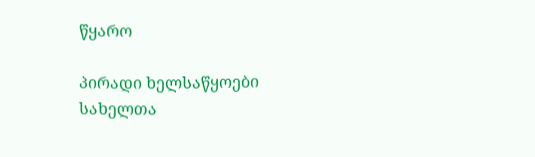წყარო

პირადი ხელსაწყოები
სახელთა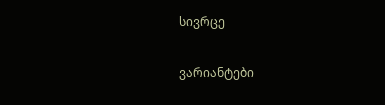სივრცე

ვარიანტები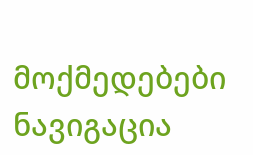მოქმედებები
ნავიგაცია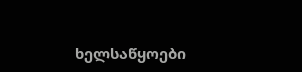ხელსაწყოები